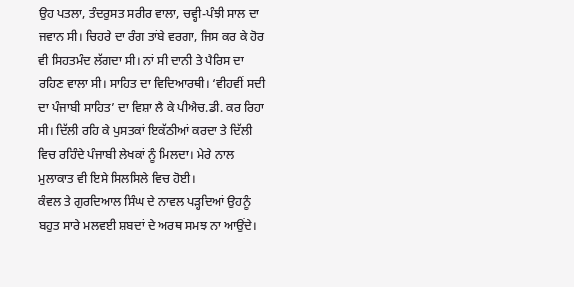ਉਹ ਪਤਲਾ, ਤੰਦਰੁਸਤ ਸਰੀਰ ਵਾਲਾ, ਚਵ੍ਹੀ-ਪੰਝੀ ਸਾਲ ਦਾ ਜਵਾਨ ਸੀ। ਚਿਹਰੇ ਦਾ ਰੰਗ ਤਾਂਬੇ ਵਰਗਾ, ਜਿਸ ਕਰ ਕੇ ਹੋਰ ਵੀ ਸਿਹਤਮੰਦ ਲੱਗਦਾ ਸੀ। ਨਾਂ ਸੀ ਦਾਨੀ ਤੇ ਪੈਰਿਸ ਦਾ ਰਹਿਣ ਵਾਲਾ ਸੀ। ਸਾਹਿਤ ਦਾ ਵਿਦਿਆਰਥੀ। ‘ਵੀਹਵੀਂ ਸਦੀ ਦਾ ਪੰਜਾਬੀ ਸਾਹਿਤ’ ਦਾ ਵਿਸ਼ਾ ਲੈ ਕੇ ਪੀਐਚ.ਡੀ. ਕਰ ਰਿਹਾ ਸੀ। ਦਿੱਲੀ ਰਹਿ ਕੇ ਪੁਸਤਕਾਂ ਇਕੱਠੀਆਂ ਕਰਦਾ ਤੇ ਦਿੱਲੀ ਵਿਚ ਰਹਿੰਦੇ ਪੰਜਾਬੀ ਲੇਖਕਾਂ ਨੂੰ ਮਿਲਦਾ। ਮੇਰੇ ਨਾਲ ਮੁਲਾਕਾਤ ਵੀ ਇਸੇ ਸਿਲਸਿਲੇ ਵਿਚ ਹੋਈ।
ਕੰਵਲ ਤੇ ਗੁਰਦਿਆਲ ਸਿੰਘ ਦੇ ਨਾਵਲ ਪੜ੍ਹਦਿਆਂ ਉਹਨੂੰ ਬਹੁਤ ਸਾਰੇ ਮਲਵਈ ਸ਼ਬਦਾਂ ਦੇ ਅਰਥ ਸਮਝ ਨਾ ਆਉਂਦੇ।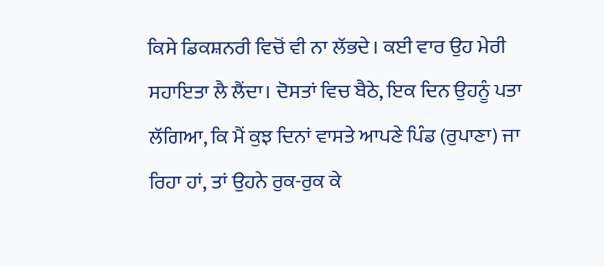ਕਿਸੇ ਡਿਕਸ਼ਨਰੀ ਵਿਚੋਂ ਵੀ ਨਾ ਲੱਭਦੇ। ਕਈ ਵਾਰ ਉਹ ਮੇਰੀ ਸਹਾਇਤਾ ਲੈ ਲੈਂਦਾ। ਦੋਸਤਾਂ ਵਿਚ ਬੈਠੇ, ਇਕ ਦਿਨ ਉਹਨੂੰ ਪਤਾ ਲੱਗਿਆ, ਕਿ ਮੈਂ ਕੁਝ ਦਿਨਾਂ ਵਾਸਤੇ ਆਪਣੇ ਪਿੰਡ (ਰੁਪਾਣਾ) ਜਾ ਰਿਹਾ ਹਾਂ, ਤਾਂ ਉਹਨੇ ਰੁਕ-ਰੁਕ ਕੇ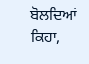ਬੋਲਦਿਆਂ ਕਿਹਾ,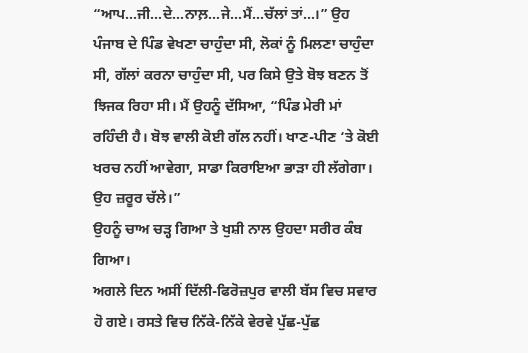“ਆਪ…ਜੀ…ਦੇ…ਨਾਲ਼…ਜੇ…ਮੈਂ…ਚੱਲਾਂ ਤਾਂ…।” ਉਹ ਪੰਜਾਬ ਦੇ ਪਿੰਡ ਵੇਖਣਾ ਚਾਹੁੰਦਾ ਸੀ, ਲੋਕਾਂ ਨੂੰ ਮਿਲਣਾ ਚਾਹੁੰਦਾ ਸੀ, ਗੱਲਾਂ ਕਰਨਾ ਚਾਹੁੰਦਾ ਸੀ, ਪਰ ਕਿਸੇ ਉਤੇ ਬੋਝ ਬਣਨ ਤੋਂ ਝਿਜਕ ਰਿਹਾ ਸੀ। ਮੈਂ ਉਹਨੂੰ ਦੱਸਿਆ, “ਪਿੰਡ ਮੇਰੀ ਮਾਂ ਰਹਿੰਦੀ ਹੈ। ਬੋਝ ਵਾਲੀ ਕੋਈ ਗੱਲ ਨਹੀਂ। ਖਾਣ-ਪੀਣ ‘ਤੇ ਕੋਈ ਖਰਚ ਨਹੀਂ ਆਵੇਗਾ, ਸਾਡਾ ਕਿਰਾਇਆ ਭਾੜਾ ਹੀ ਲੱਗੇਗਾ। ਉਹ ਜ਼ਰੂਰ ਚੱਲੇ।”
ਉਹਨੂੰ ਚਾਅ ਚੜ੍ਹ ਗਿਆ ਤੇ ਖੁਸ਼ੀ ਨਾਲ ਉਹਦਾ ਸਰੀਰ ਕੰਬ ਗਿਆ।
ਅਗਲੇ ਦਿਨ ਅਸੀਂ ਦਿੱਲੀ-ਫਿਰੋਜ਼ਪੁਰ ਵਾਲੀ ਬੱਸ ਵਿਚ ਸਵਾਰ ਹੋ ਗਏ। ਰਸਤੇ ਵਿਚ ਨਿੱਕੇ-ਨਿੱਕੇ ਵੇਰਵੇ ਪੁੱਛ-ਪੁੱਛ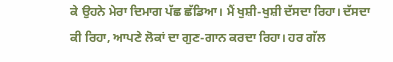ਕੇ ਉਹਨੇ ਮੇਰਾ ਦਿਮਾਗ ਪੱਛ ਛੱਡਿਆ। ਮੈਂ ਖੁਸ਼ੀ-ਖੁਸ਼ੀ ਦੱਸਦਾ ਰਿਹਾ। ਦੱਸਦਾ ਕੀ ਰਿਹਾ, ਆਪਣੇ ਲੋਕਾਂ ਦਾ ਗੁਣ-ਗਾਨ ਕਰਦਾ ਰਿਹਾ। ਹਰ ਗੱਲ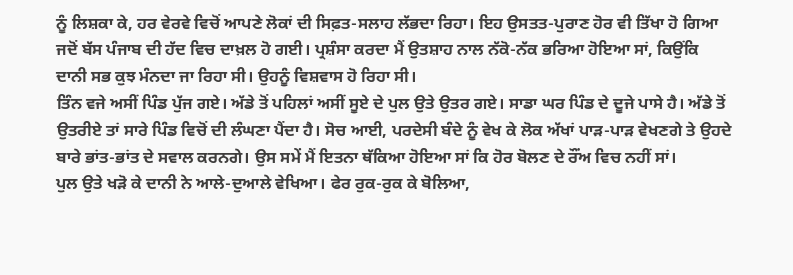ਨੂੰ ਲਿਸ਼ਕਾ ਕੇ, ਹਰ ਵੇਰਵੇ ਵਿਚੋਂ ਆਪਣੇ ਲੋਕਾਂ ਦੀ ਸਿਫ਼ਤ-ਸਲਾਹ ਲੱਭਦਾ ਰਿਹਾ। ਇਹ ਉਸਤਤ-ਪੁਰਾਣ ਹੋਰ ਵੀ ਤਿੱਖਾ ਹੋ ਗਿਆ ਜਦੋਂ ਬੱਸ ਪੰਜਾਬ ਦੀ ਹੱਦ ਵਿਚ ਦਾਖ਼ਲ ਹੋ ਗਈ। ਪ੍ਰਸ਼ੰਸਾ ਕਰਦਾ ਮੈਂ ਉਤਸ਼ਾਹ ਨਾਲ ਨੱਕੋ-ਨੱਕ ਭਰਿਆ ਹੋਇਆ ਸਾਂ, ਕਿਉਂਕਿ ਦਾਨੀ ਸਭ ਕੁਝ ਮੰਨਦਾ ਜਾ ਰਿਹਾ ਸੀ। ਉਹਨੂੰ ਵਿਸ਼ਵਾਸ ਹੋ ਰਿਹਾ ਸੀ।
ਤਿੰਨ ਵਜੇ ਅਸੀਂ ਪਿੰਡ ਪੁੱਜ ਗਏ। ਅੱਡੇ ਤੋਂ ਪਹਿਲਾਂ ਅਸੀਂ ਸੂਏ ਦੇ ਪੁਲ ਉਤੇ ਉਤਰ ਗਏ। ਸਾਡਾ ਘਰ ਪਿੰਡ ਦੇ ਦੂਜੇ ਪਾਸੇ ਹੈ। ਅੱਡੇ ਤੋਂ ਉਤਰੀਏ ਤਾਂ ਸਾਰੇ ਪਿੰਡ ਵਿਚੋਂ ਦੀ ਲੰਘਣਾ ਪੈਂਦਾ ਹੈ। ਸੋਚ ਆਈ, ਪਰਦੇਸੀ ਬੰਦੇ ਨੂੰ ਵੇਖ ਕੇ ਲੋਕ ਅੱਖਾਂ ਪਾੜ-ਪਾੜ ਵੇਖਣਗੇ ਤੇ ਉਹਦੇ ਬਾਰੇ ਭਾਂਤ-ਭਾਂਤ ਦੇ ਸਵਾਲ ਕਰਨਗੇ। ਉਸ ਸਮੇਂ ਮੈਂ ਇਤਨਾ ਥੱਕਿਆ ਹੋਇਆ ਸਾਂ ਕਿ ਹੋਰ ਬੋਲਣ ਦੇ ਰੌਂਅ ਵਿਚ ਨਹੀਂ ਸਾਂ।
ਪੁਲ ਉਤੇ ਖੜੋ ਕੇ ਦਾਨੀ ਨੇ ਆਲੇ-ਦੁਆਲੇ ਵੇਖਿਆ। ਫੇਰ ਰੁਕ-ਰੁਕ ਕੇ ਬੋਲਿਆ,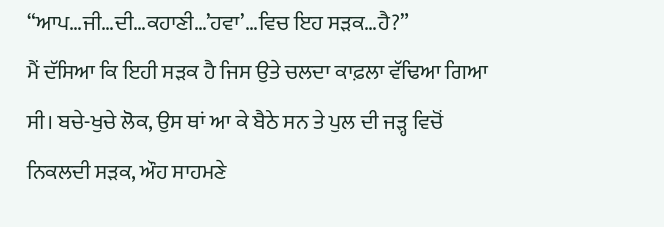“ਆਪ…ਜੀ…ਦੀ…ਕਹਾਣੀ…’ਹਵਾ’…ਵਿਚ ਇਹ ਸੜਕ…ਹੈ?”
ਮੈਂ ਦੱਸਿਆ ਕਿ ਇਹੀ ਸੜਕ ਹੈ ਜਿਸ ਉਤੇ ਚਲਦਾ ਕਾਫ਼ਲਾ ਵੱਢਿਆ ਗਿਆ ਸੀ। ਬਚੇ-ਖੁਚੇ ਲੋਕ, ਉਸ ਥਾਂ ਆ ਕੇ ਬੈਠੇ ਸਨ ਤੇ ਪੁਲ ਦੀ ਜੜ੍ਹ ਵਿਚੋਂ ਨਿਕਲਦੀ ਸੜਕ, ਔਹ ਸਾਹਮਣੇ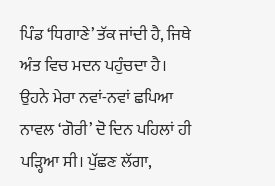ਪਿੰਡ ‘ਧਿਗਾਣੇ’ ਤੱਕ ਜਾਂਦੀ ਹੈ, ਜਿਥੇ ਅੰਤ ਵਿਚ ਮਦਨ ਪਹੁੰਚਦਾ ਹੈ।
ਉਹਨੇ ਮੇਰਾ ਨਵਾਂ-ਨਵਾਂ ਛਪਿਆ ਨਾਵਲ ‘ਗੋਰੀ’ ਦੋ ਦਿਨ ਪਹਿਲਾਂ ਹੀ ਪੜ੍ਹਿਆ ਸੀ। ਪੁੱਛਣ ਲੱਗਾ,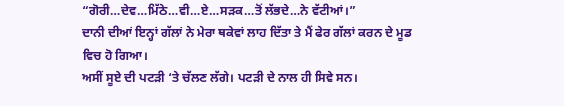“ਗੋਰੀ…ਦੇਵ…ਮਿੱਠੇ…ਵੀ…ਏ…ਸੜਕ…ਤੋਂ ਲੱਭਦੇ…ਨੇ ਵੱਟੀਆਂ।”
ਦਾਨੀ ਦੀਆਂ ਇਨ੍ਹਾਂ ਗੱਲਾਂ ਨੇ ਮੇਰਾ ਥਕੇਵਾਂ ਲਾਹ ਦਿੱਤਾ ਤੇ ਮੈਂ ਫੇਰ ਗੱਲਾਂ ਕਰਨ ਦੇ ਮੂਡ ਵਿਚ ਹੋ ਗਿਆ।
ਅਸੀਂ ਸੂਏ ਦੀ ਪਟੜੀ ‘ਤੇ ਚੱਲਣ ਲੱਗੇ। ਪਟੜੀ ਦੇ ਨਾਲ ਹੀ ਸਿਵੇ ਸਨ।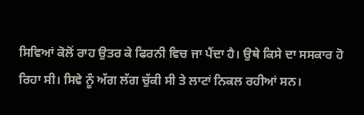ਸਿਵਿਆਂ ਕੋਲੋਂ ਰਾਹ ਉਤਰ ਕੇ ਫਿਰਨੀ ਵਿਚ ਜਾ ਪੈਂਦਾ ਹੈ। ਉਥੇ ਕਿਸੇ ਦਾ ਸਸਕਾਰ ਹੋ ਰਿਹਾ ਸੀ। ਸਿਵੇ ਨੂੰ ਅੱਗ ਲੱਗ ਚੁੱਕੀ ਸੀ ਤੇ ਲਾਟਾਂ ਨਿਕਲ ਰਹੀਆਂ ਸਨ।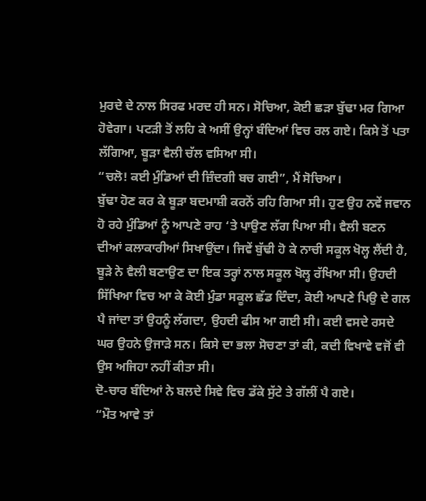ਮੁਰਦੇ ਦੇ ਨਾਲ ਸਿਰਫ ਮਰਦ ਹੀ ਸਨ। ਸੋਚਿਆ, ਕੋਈ ਛੜਾ ਬੁੱਢਾ ਮਰ ਗਿਆ ਹੋਵੇਗਾ। ਪਟੜੀ ਤੋਂ ਲਹਿ ਕੇ ਅਸੀਂ ਉਨ੍ਹਾਂ ਬੰਦਿਆਂ ਵਿਚ ਰਲ ਗਏ। ਕਿਸੇ ਤੋਂ ਪਤਾ ਲੱਗਿਆ, ਬੂੜਾ ਵੈਲੀ ਚੱਲ ਵਸਿਆ ਸੀ।
“ਚਲੋ! ਕਈ ਮੁੰਡਿਆਂ ਦੀ ਜ਼ਿੰਦਗੀ ਬਚ ਗਈ”, ਮੈਂ ਸੋਚਿਆ।
ਬੁੱਢਾ ਹੋਣ ਕਰ ਕੇ ਬੂੜਾ ਬਦਮਾਸ਼ੀ ਕਰਨੋਂ ਰਹਿ ਗਿਆ ਸੀ। ਹੁਣ ਉਹ ਨਵੇਂ ਜਵਾਨ ਹੋ ਰਹੇ ਮੁੰਡਿਆਂ ਨੂੰ ਆਪਣੇ ਰਾਹ ‘ਤੇ ਪਾਉਣ ਲੱਗ ਪਿਆ ਸੀ। ਵੈਲੀ ਬਣਨ ਦੀਆਂ ਕਲਾਕਾਰੀਆਂ ਸਿਖਾਉਂਦਾ। ਜਿਵੇਂ ਬੁੱਢੀ ਹੋ ਕੇ ਨਾਚੀ ਸਕੂਲ ਖੋਲ੍ਹ ਲੈਂਦੀ ਹੈ, ਬੂੜੇ ਨੇ ਵੈਲੀ ਬਣਾਉਣ ਦਾ ਇਕ ਤਰ੍ਹਾਂ ਨਾਲ ਸਕੂਲ ਖੋਲ੍ਹ ਰੱਖਿਆ ਸੀ। ਉਹਦੀ ਸਿੱਖਿਆ ਵਿਚ ਆ ਕੇ ਕੋਈ ਮੁੰਡਾ ਸਕੂਲ ਛੱਡ ਦਿੰਦਾ, ਕੋਈ ਆਪਣੇ ਪਿਉ ਦੇ ਗਲ ਪੈ ਜਾਂਦਾ ਤਾਂ ਉਹਨੂੰ ਲੱਗਦਾ, ਉਹਦੀ ਫੀਸ ਆ ਗਈ ਸੀ। ਕਈ ਵਸਦੇ ਰਸਦੇ ਘਰ ਉਹਨੇ ਉਜਾੜੇ ਸਨ। ਕਿਸੇ ਦਾ ਭਲਾ ਸੋਚਣਾ ਤਾਂ ਕੀ, ਕਦੀ ਵਿਖਾਵੇ ਵਜੋਂ ਵੀ ਉਸ ਅਜਿਹਾ ਨਹੀਂ ਕੀਤਾ ਸੀ।
ਦੋ-ਚਾਰ ਬੰਦਿਆਂ ਨੇ ਬਲਦੇ ਸਿਵੇ ਵਿਚ ਡੱਕੇ ਸੁੱਟੇ ਤੇ ਗੱਲੀਂ ਪੈ ਗਏ।
“ਮੌਤ ਆਵੇ ਤਾਂ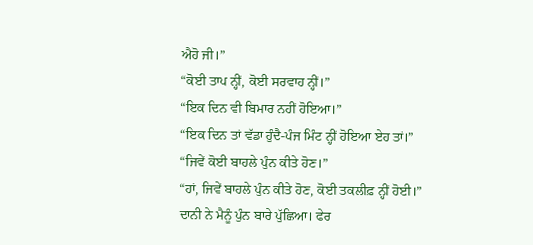ਐਹੋ ਜੀ।”
“ਕੋਈ ਤਾਪ ਨ੍ਹੀਂ, ਕੋਈ ਸਰਵਾਹ ਨ੍ਹੀਂ।”
“ਇਕ ਦਿਨ ਵੀ ਬਿਮਾਰ ਨਹੀਂ ਹੋਇਆ।”
“ਇਕ ਦਿਨ ਤਾਂ ਵੱਡਾ ਹੁੰਦੈ-ਪੰਜ ਮਿੰਟ ਨ੍ਹੀਂ ਹੋਇਆ ਏਹ ਤਾਂ।”
“ਜਿਵੇਂ ਕੋਈ ਬਾਹਲੇ ਪੁੰਨ ਕੀਤੇ ਹੋਣ।”
“ਹਾਂ, ਜਿਵੇਂ ਬਾਹਲੇ ਪੁੰਨ ਕੀਤੇ ਹੋਣ, ਕੋਈ ਤਕਲੀਫ਼ ਨ੍ਹੀਂ ਹੋਈ।”
ਦਾਨੀ ਨੇ ਮੈਨੂੰ ਪੁੰਨ ਬਾਰੇ ਪੁੱਛਿਆ। ਫੇਰ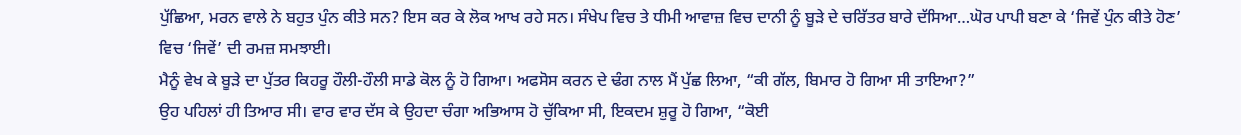ਪੁੱਛਿਆ, ਮਰਨ ਵਾਲੇ ਨੇ ਬਹੁਤ ਪੁੰਨ ਕੀਤੇ ਸਨ? ਇਸ ਕਰ ਕੇ ਲੋਕ ਆਖ ਰਹੇ ਸਨ। ਸੰਖੇਪ ਵਿਚ ਤੇ ਧੀਮੀ ਆਵਾਜ਼ ਵਿਚ ਦਾਨੀ ਨੂੰ ਬੂੜੇ ਦੇ ਚਰਿੱਤਰ ਬਾਰੇ ਦੱਸਿਆ…ਘੋਰ ਪਾਪੀ ਬਣਾ ਕੇ ‘ਜਿਵੇਂ ਪੁੰਨ ਕੀਤੇ ਹੋਣ’ ਵਿਚ ‘ਜਿਵੇਂ’ ਦੀ ਰਮਜ਼ ਸਮਝਾਈ।
ਮੈਨੂੰ ਵੇਖ ਕੇ ਬੂੜੇ ਦਾ ਪੁੱਤਰ ਕਿਹਰੂ ਹੌਲੀ-ਹੌਲੀ ਸਾਡੇ ਕੋਲ ਨੂੰ ਹੋ ਗਿਆ। ਅਫਸੋਸ ਕਰਨ ਦੇ ਢੰਗ ਨਾਲ ਮੈਂ ਪੁੱਛ ਲਿਆ, “ਕੀ ਗੱਲ, ਬਿਮਾਰ ਹੋ ਗਿਆ ਸੀ ਤਾਇਆ?”
ਉਹ ਪਹਿਲਾਂ ਹੀ ਤਿਆਰ ਸੀ। ਵਾਰ ਵਾਰ ਦੱਸ ਕੇ ਉਹਦਾ ਚੰਗਾ ਅਭਿਆਸ ਹੋ ਚੁੱਕਿਆ ਸੀ, ਇਕਦਮ ਸ਼ੁਰੂ ਹੋ ਗਿਆ, “ਕੋਈ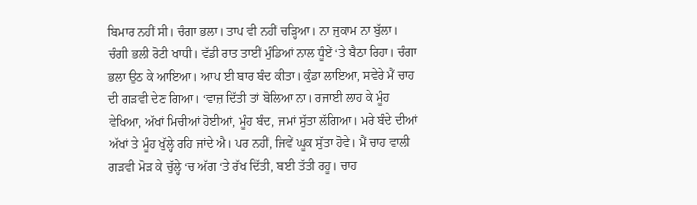ਬਿਮਾਰ ਨਹੀਂ ਸੀ। ਚੰਗਾ ਭਲਾ। ਤਾਪ ਵੀ ਨਹੀਂ ਚੜ੍ਹਿਆ। ਨਾ ਜੁਕਾਮ ਨਾ ਬੁੱਲਾ। ਚੰਗੀ ਭਲੀ ਰੋਟੀ ਖਾਧੀ। ਵੱਡੀ ਰਾਤ ਤਾਈਂ ਮੁੰਡਿਆਂ ਨਾਲ ਧੂੰਏਂ ‘ਤੇ ਬੈਠਾ ਰਿਹਾ। ਚੰਗਾ ਭਲਾ ਉਠ ਕੇ ਆਇਆ। ਆਪ ਈ ਬਾਰ ਬੰਦ ਕੀਤਾ। ਕੁੰਡਾ ਲਾਇਆ, ਸਵੇਰੇ ਮੈਂ ਚਾਹ ਦੀ ਗੜਵੀ ਦੇਣ ਗਿਆ। ‘ਵਾਜ਼ ਦਿੱਤੀ ਤਾਂ ਬੋਲਿਆ ਨਾ। ਰਜਾਈ ਲਾਹ ਕੇ ਮੂੰਹ ਵੇਖਿਆ, ਅੱਖਾਂ ਮਿਚੀਆਂ ਹੋਈਆਂ, ਮੂੰਹ ਬੰਦ, ਜਮਾਂ ਸੁੱਤਾ ਲੱਗਿਆ। ਮਰੇ ਬੰਦੇ ਦੀਆਂ ਅੱਖਾਂ ਤੇ ਮੂੰਹ ਖੁੱਲ੍ਹੇ ਰਹਿ ਜਾਂਦੇ ਐ। ਪਰ ਨਹੀਂ, ਜਿਵੇਂ ਘੂਕ ਸੁੱਤਾ ਹੋਵੇ। ਮੈਂ ਚਾਹ ਵਾਲੀ ਗੜਵੀ ਮੋੜ ਕੇ ਚੁੱਲ੍ਹੇ ‘ਚ ਅੱਗ ‘ਤੇ ਰੱਖ ਦਿੱਤੀ, ਬਈ ਤੱਤੀ ਰਹੂ। ਚਾਹ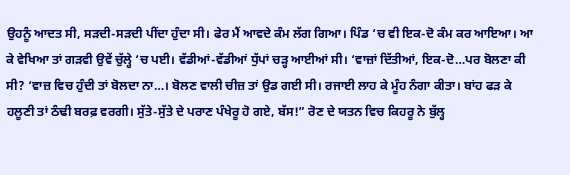ਉਹਨੂੰ ਆਦਤ ਸੀ, ਸੜਦੀ-ਸੜਦੀ ਪੀਂਦਾ ਹੁੰਦਾ ਸੀ। ਫੇਰ ਮੈਂ ਆਵਦੇ ਕੰਮ ਲੱਗ ਗਿਆ। ਪਿੰਡ ‘ਚ ਵੀ ਇਕ-ਦੋ ਕੰਮ ਕਰ ਆਇਆ। ਆ ਕੇ ਵੇਖਿਆ ਤਾਂ ਗੜਵੀ ਉਵੇਂ ਚੁੱਲ੍ਹੇ ‘ਚ ਪਈ। ਵੱਡੀਆਂ-ਵੱਡੀਆਂ ਧੁੱਪਾਂ ਚੜ੍ਹ ਆਈਆਂ ਸੀ। ‘ਵਾਜ਼ਾਂ ਦਿੱਤੀਆਂ, ਇਕ-ਦੋ…ਪਰ ਬੋਲਣਾ ਕੀ ਸੀ? ‘ਵਾਜ਼ ਵਿਚ ਹੁੰਦੀ ਤਾਂ ਬੋਲਦਾ ਨਾ…। ਬੋਲਣ ਵਾਲੀ ਚੀਜ਼ ਤਾਂ ਉਡ ਗਈ ਸੀ। ਰਜਾਈ ਲਾਹ ਕੇ ਮੂੰਹ ਨੰਗਾ ਕੀਤਾ। ਬਾਂਹ ਫੜ ਕੇ ਹਲੂਣੀ ਤਾਂ ਠੰਢੀ ਬਰਫ਼ ਵਰਗੀ। ਸੁੱਤੇ-ਸੁੱਤੇ ਦੇ ਪਰਾਣ ਪੰਖੇਰੂ ਹੋ ਗਏ, ਬੱਸ!” ਰੋਣ ਦੇ ਯਤਨ ਵਿਚ ਕਿਹਰੂ ਨੇ ਬੁੱਲ੍ਹ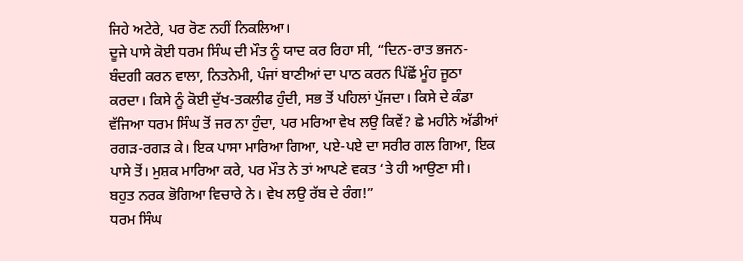ਜਿਹੇ ਅਟੇਰੇ, ਪਰ ਰੋਣ ਨਹੀਂ ਨਿਕਲਿਆ।
ਦੂਜੇ ਪਾਸੇ ਕੋਈ ਧਰਮ ਸਿੰਘ ਦੀ ਮੌਤ ਨੂੰ ਯਾਦ ਕਰ ਰਿਹਾ ਸੀ, “ਦਿਨ-ਰਾਤ ਭਜਨ-ਬੰਦਗੀ ਕਰਨ ਵਾਲਾ, ਨਿਤਨੇਮੀ, ਪੰਜਾਂ ਬਾਣੀਆਂ ਦਾ ਪਾਠ ਕਰਨ ਪਿੱਛੋਂ ਮੂੰਹ ਜੂਠਾ ਕਰਦਾ। ਕਿਸੇ ਨੂੰ ਕੋਈ ਦੁੱਖ-ਤਕਲੀਫ ਹੁੰਦੀ, ਸਭ ਤੋਂ ਪਹਿਲਾਂ ਪੁੱਜਦਾ। ਕਿਸੇ ਦੇ ਕੰਡਾ ਵੱਜਿਆ ਧਰਮ ਸਿੰਘ ਤੋਂ ਜਰ ਨਾ ਹੁੰਦਾ, ਪਰ ਮਰਿਆ ਵੇਖ ਲਉ ਕਿਵੇਂ? ਛੇ ਮਹੀਨੇ ਅੱਡੀਆਂ ਰਗੜ-ਰਗੜ ਕੇ। ਇਕ ਪਾਸਾ ਮਾਰਿਆ ਗਿਆ, ਪਏ-ਪਏ ਦਾ ਸਰੀਰ ਗਲ ਗਿਆ, ਇਕ ਪਾਸੇ ਤੋਂ। ਮੁਸ਼ਕ ਮਾਰਿਆ ਕਰੇ, ਪਰ ਮੌਤ ਨੇ ਤਾਂ ਆਪਣੇ ਵਕਤ ‘ਤੇ ਹੀ ਆਉਣਾ ਸੀ। ਬਹੁਤ ਨਰਕ ਭੋਗਿਆ ਵਿਚਾਰੇ ਨੇ। ਵੇਖ ਲਉ ਰੱਬ ਦੇ ਰੰਗ!”
ਧਰਮ ਸਿੰਘ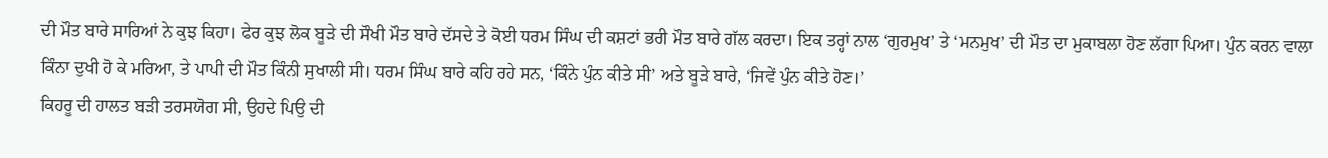ਦੀ ਮੌਤ ਬਾਰੇ ਸਾਰਿਆਂ ਨੇ ਕੁਝ ਕਿਹਾ। ਫੇਰ ਕੁਝ ਲੋਕ ਬੂੜੇ ਦੀ ਸੌਖੀ ਮੌਤ ਬਾਰੇ ਦੱਸਦੇ ਤੇ ਕੋਈ ਧਰਮ ਸਿੰਘ ਦੀ ਕਸ਼ਟਾਂ ਭਰੀ ਮੌਤ ਬਾਰੇ ਗੱਲ ਕਰਦਾ। ਇਕ ਤਰ੍ਹਾਂ ਨਾਲ ‘ਗੁਰਮੁਖ’ ਤੇ ‘ਮਨਮੁਖ’ ਦੀ ਮੌਤ ਦਾ ਮੁਕਾਬਲਾ ਹੋਣ ਲੱਗਾ ਪਿਆ। ਪੁੰਨ ਕਰਨ ਵਾਲਾ ਕਿੰਨਾ ਦੁਖੀ ਹੋ ਕੇ ਮਰਿਆ, ਤੇ ਪਾਪੀ ਦੀ ਮੌਤ ਕਿੰਨੀ ਸੁਖਾਲੀ ਸੀ। ਧਰਮ ਸਿੰਘ ਬਾਰੇ ਕਹਿ ਰਹੇ ਸਨ, ‘ਕਿੰਨੇ ਪੁੰਨ ਕੀਤੇ ਸੀ’ ਅਤੇ ਬੂੜੇ ਬਾਰੇ, ‘ਜਿਵੇਂ ਪੁੰਨ ਕੀਤੇ ਹੋਣ।’
ਕਿਹਰੂ ਦੀ ਹਾਲਤ ਬੜੀ ਤਰਸਯੋਗ ਸੀ, ਉਹਦੇ ਪਿਉ ਦੀ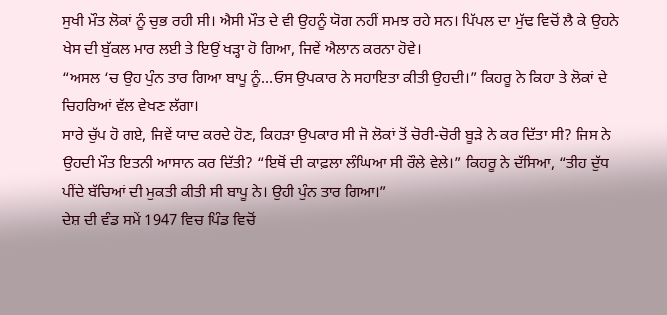ਸੁਖੀ ਮੌਤ ਲੋਕਾਂ ਨੂੰ ਚੁਭ ਰਹੀ ਸੀ। ਐਸੀ ਮੌਤ ਦੇ ਵੀ ਉਹਨੂੰ ਯੋਗ ਨਹੀਂ ਸਮਝ ਰਹੇ ਸਨ। ਪਿੱਪਲ ਦਾ ਮੁੱਢ ਵਿਚੋਂ ਲੈ ਕੇ ਉਹਨੇ ਖੇਸ ਦੀ ਬੁੱਕਲ ਮਾਰ ਲਈ ਤੇ ਇਉਂ ਖੜ੍ਹਾ ਹੋ ਗਿਆ, ਜਿਵੇਂ ਐਲਾਨ ਕਰਨਾ ਹੋਵੇ।
“ਅਸਲ ‘ਚ ਉਹ ਪੁੰਨ ਤਾਰ ਗਿਆ ਬਾਪੂ ਨੂੰ…ਓਸ ਉਪਕਾਰ ਨੇ ਸਹਾਇਤਾ ਕੀਤੀ ਉਹਦੀ।” ਕਿਹਰੂ ਨੇ ਕਿਹਾ ਤੇ ਲੋਕਾਂ ਦੇ ਚਿਹਰਿਆਂ ਵੱਲ ਵੇਖਣ ਲੱਗਾ।
ਸਾਰੇ ਚੁੱਪ ਹੋ ਗਏ, ਜਿਵੇਂ ਯਾਦ ਕਰਦੇ ਹੋਣ, ਕਿਹੜਾ ਉਪਕਾਰ ਸੀ ਜੋ ਲੋਕਾਂ ਤੋਂ ਚੋਰੀ-ਚੋਰੀ ਬੂੜੇ ਨੇ ਕਰ ਦਿੱਤਾ ਸੀ? ਜਿਸ ਨੇ ਉਹਦੀ ਮੌਤ ਇਤਨੀ ਆਸਾਨ ਕਰ ਦਿੱਤੀ? “ਇਥੋਂ ਦੀ ਕਾਫ਼ਲਾ ਲੰਘਿਆ ਸੀ ਰੌਲੇ ਵੇਲੇ।” ਕਿਹਰੂ ਨੇ ਦੱਸਿਆ, “ਤੀਹ ਦੁੱਧ ਪੀਂਦੇ ਬੱਚਿਆਂ ਦੀ ਮੁਕਤੀ ਕੀਤੀ ਸੀ ਬਾਪੂ ਨੇ। ਉਹੀ ਪੁੰਨ ਤਾਰ ਗਿਆ।”
ਦੇਸ਼ ਦੀ ਵੰਡ ਸਮੇਂ 1947 ਵਿਚ ਪਿੰਡ ਵਿਚੋਂ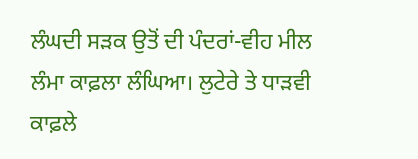ਲੰਘਦੀ ਸੜਕ ਉਤੋਂ ਦੀ ਪੰਦਰਾਂ-ਵੀਹ ਮੀਲ ਲੰਮਾ ਕਾਫ਼ਲਾ ਲੰਘਿਆ। ਲੁਟੇਰੇ ਤੇ ਧਾੜਵੀ ਕਾਫ਼ਲੇ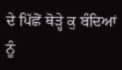ਦੇ ਪਿੱਛੋਂ ਥੋੜ੍ਹੇ ਕੁ ਬੰਦਿਆਂ ਨੂੰ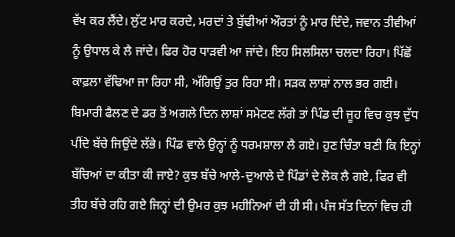ਵੱਖ ਕਰ ਲੈਂਦੇ। ਲੁੱਟ ਮਾਰ ਕਰਦੇ, ਮਰਦਾਂ ਤੇ ਬੁੱਢੀਆਂ ਔਰਤਾਂ ਨੂੰ ਮਾਰ ਦਿੰਦੇ, ਜਵਾਨ ਤੀਵੀਆਂ ਨੂੰ ਉਧਾਲ ਕੇ ਲੈ ਜਾਂਦੇ। ਫਿਰ ਹੋਰ ਧਾੜਵੀ ਆ ਜਾਂਦੇ। ਇਹ ਸਿਲਸਿਲਾ ਚਲਦਾ ਰਿਹਾ। ਪਿੱਛੋਂ ਕਾਫ਼ਲਾ ਵੱਢਿਆ ਜਾ ਰਿਹਾ ਸੀ, ਅੱਗਿਉਂ ਤੁਰ ਰਿਹਾ ਸੀ। ਸੜਕ ਲਾਸ਼ਾਂ ਨਾਲ ਭਰ ਗਈ। ਬਿਮਾਰੀ ਫੈਲਣ ਦੇ ਡਰ ਤੋਂ ਅਗਲੇ ਦਿਨ ਲਾਸ਼ਾਂ ਸਮੇਟਣ ਲੱਗੇ ਤਾਂ ਪਿੰਡ ਦੀ ਜੂਹ ਵਿਚ ਕੁਝ ਦੁੱਧ ਪੀਂਦੇ ਬੱਚੇ ਜਿਉਂਦੇ ਲੱਭੇ। ਪਿੰਡ ਵਾਲੇ ਉਨ੍ਹਾਂ ਨੂੰ ਧਰਮਸ਼ਾਲਾ ਲੈ ਗਏ। ਹੁਣ ਚਿੰਤਾ ਬਣੀ ਕਿ ਇਨ੍ਹਾਂ ਬੱਚਿਆਂ ਦਾ ਕੀਤਾ ਕੀ ਜਾਏ? ਕੁਝ ਬੱਚੇ ਆਲੇ-ਦੁਆਲੇ ਦੇ ਪਿੰਡਾਂ ਦੇ ਲੋਕ ਲੈ ਗਏ, ਫਿਰ ਵੀ ਤੀਹ ਬੱਚੇ ਰਹਿ ਗਏ ਜਿਨ੍ਹਾਂ ਦੀ ਉਮਰ ਕੁਝ ਮਹੀਨਿਆਂ ਦੀ ਹੀ ਸੀ। ਪੰਜ ਸੱਤ ਦਿਨਾਂ ਵਿਚ ਹੀ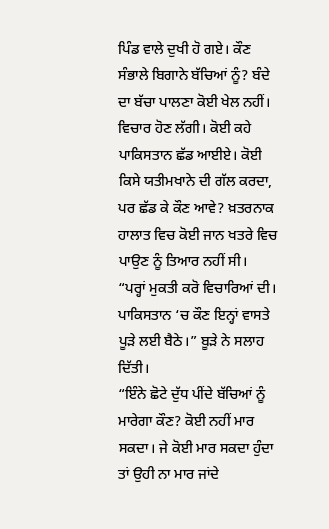ਪਿੰਡ ਵਾਲੇ ਦੁਖੀ ਹੋ ਗਏ। ਕੌਣ ਸੰਭਾਲੇ ਬਿਗਾਨੇ ਬੱਚਿਆਂ ਨੂੰ? ਬੰਦੇ ਦਾ ਬੱਚਾ ਪਾਲਣਾ ਕੋਈ ਖੇਲ ਨਹੀਂ। ਵਿਚਾਰ ਹੋਣ ਲੱਗੀ। ਕੋਈ ਕਹੇ ਪਾਕਿਸਤਾਨ ਛੱਡ ਆਈਏ। ਕੋਈ ਕਿਸੇ ਯਤੀਮਖਾਨੇ ਦੀ ਗੱਲ ਕਰਦਾ, ਪਰ ਛੱਡ ਕੇ ਕੌਣ ਆਵੇ? ਖ਼ਤਰਨਾਕ ਹਾਲਾਤ ਵਿਚ ਕੋਈ ਜਾਨ ਖਤਰੇ ਵਿਚ ਪਾਉਣ ਨੂੰ ਤਿਆਰ ਨਹੀਂ ਸੀ।
“ਪਰ੍ਹਾਂ ਮੁਕਤੀ ਕਰੋ ਵਿਚਾਰਿਆਂ ਦੀ। ਪਾਕਿਸਤਾਨ ‘ਚ ਕੌਣ ਇਨ੍ਹਾਂ ਵਾਸਤੇ ਪੂੜੇ ਲਈ ਬੈਠੇ।” ਬੂੜੇ ਨੇ ਸਲਾਹ ਦਿੱਤੀ।
“ਇੰਨੇ ਛੋਟੇ ਦੁੱਧ ਪੀਂਦੇ ਬੱਚਿਆਂ ਨੂੰ ਮਾਰੇਗਾ ਕੌਣ? ਕੋਈ ਨਹੀਂ ਮਾਰ ਸਕਦਾ। ਜੇ ਕੋਈ ਮਾਰ ਸਕਦਾ ਹੁੰਦਾ ਤਾਂ ਉਹੀ ਨਾ ਮਾਰ ਜਾਂਦੇ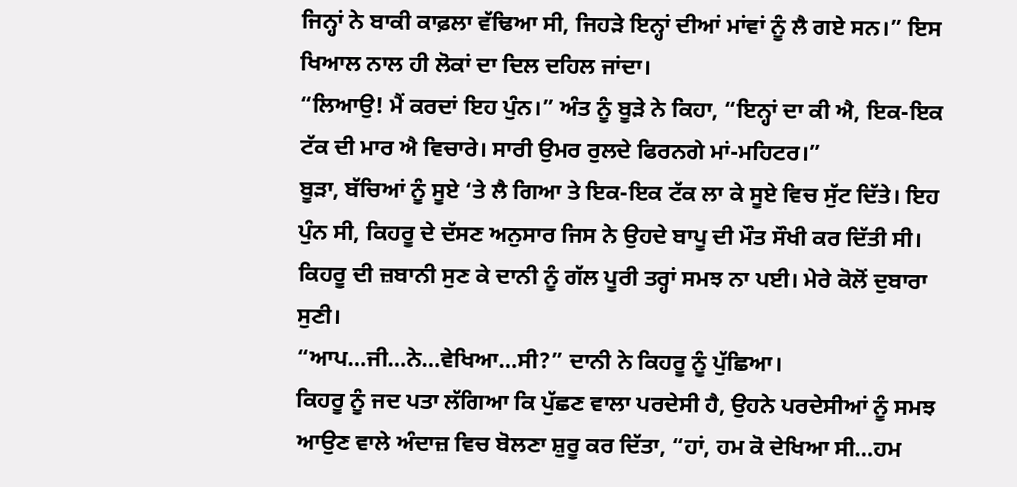ਜਿਨ੍ਹਾਂ ਨੇ ਬਾਕੀ ਕਾਫ਼ਲਾ ਵੱਢਿਆ ਸੀ, ਜਿਹੜੇ ਇਨ੍ਹਾਂ ਦੀਆਂ ਮਾਂਵਾਂ ਨੂੰ ਲੈ ਗਏ ਸਨ।” ਇਸ ਖਿਆਲ ਨਾਲ ਹੀ ਲੋਕਾਂ ਦਾ ਦਿਲ ਦਹਿਲ ਜਾਂਦਾ।
“ਲਿਆਉ! ਮੈਂ ਕਰਦਾਂ ਇਹ ਪੁੰਨ।” ਅੰਤ ਨੂੰ ਬੂੜੇ ਨੇ ਕਿਹਾ, “ਇਨ੍ਹਾਂ ਦਾ ਕੀ ਐ, ਇਕ-ਇਕ ਟੱਕ ਦੀ ਮਾਰ ਐ ਵਿਚਾਰੇ। ਸਾਰੀ ਉਮਰ ਰੁਲਦੇ ਫਿਰਨਗੇ ਮਾਂ-ਮਹਿਟਰ।”
ਬੂੜਾ, ਬੱਚਿਆਂ ਨੂੰ ਸੂਏ ‘ਤੇ ਲੈ ਗਿਆ ਤੇ ਇਕ-ਇਕ ਟੱਕ ਲਾ ਕੇ ਸੂਏ ਵਿਚ ਸੁੱਟ ਦਿੱਤੇ। ਇਹ ਪੁੰਨ ਸੀ, ਕਿਹਰੂ ਦੇ ਦੱਸਣ ਅਨੁਸਾਰ ਜਿਸ ਨੇ ਉਹਦੇ ਬਾਪੂ ਦੀ ਮੌਤ ਸੌਖੀ ਕਰ ਦਿੱਤੀ ਸੀ। ਕਿਹਰੂ ਦੀ ਜ਼ਬਾਨੀ ਸੁਣ ਕੇ ਦਾਨੀ ਨੂੰ ਗੱਲ ਪੂਰੀ ਤਰ੍ਹਾਂ ਸਮਝ ਨਾ ਪਈ। ਮੇਰੇ ਕੋਲੋਂ ਦੁਬਾਰਾ ਸੁਣੀ।
“ਆਪ…ਜੀ…ਨੇ…ਵੇਖਿਆ…ਸੀ?” ਦਾਨੀ ਨੇ ਕਿਹਰੂ ਨੂੰ ਪੁੱਛਿਆ।
ਕਿਹਰੂ ਨੂੰ ਜਦ ਪਤਾ ਲੱਗਿਆ ਕਿ ਪੁੱਛਣ ਵਾਲਾ ਪਰਦੇਸੀ ਹੈ, ਉਹਨੇ ਪਰਦੇਸੀਆਂ ਨੂੰ ਸਮਝ ਆਉਣ ਵਾਲੇ ਅੰਦਾਜ਼ ਵਿਚ ਬੋਲਣਾ ਸ਼ੁਰੂ ਕਰ ਦਿੱਤਾ, “ਹਾਂ, ਹਮ ਕੋ ਦੇਖਿਆ ਸੀ…ਹਮ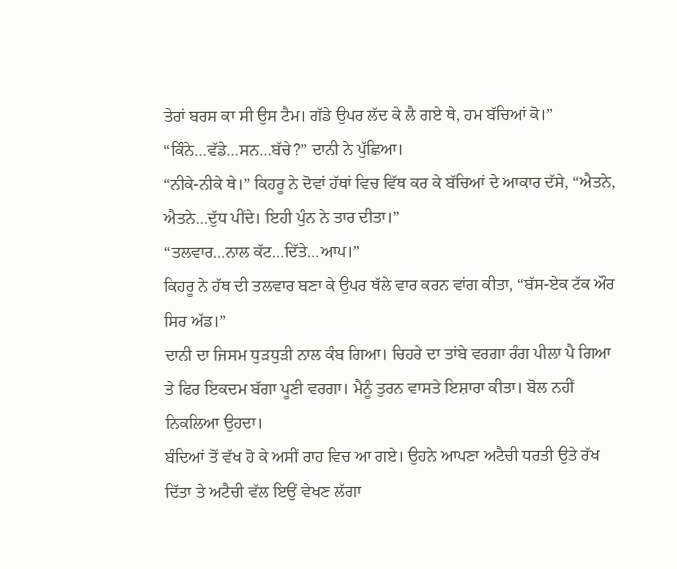ਤੇਰਾਂ ਬਰਸ ਕਾ ਸੀ ਉਸ ਟੈਮ। ਗੱਡੇ ਉਪਰ ਲੱਦ ਕੇ ਲੈ ਗਏ ਥੇ, ਹਮ ਬੱਚਿਆਂ ਕੋ।”
“ਕਿੰਨੇ…ਵੱਡੇ…ਸਨ…ਬੱਚੇ?” ਦਾਨੀ ਨੇ ਪੁੱਛਿਆ।
“ਨੀਕੇ-ਨੀਕੇ ਥੇ।” ਕਿਹਰੂ ਨੇ ਦੋਵਾਂ ਹੱਥਾਂ ਵਿਚ ਵਿੱਥ ਕਰ ਕੇ ਬੱਚਿਆਂ ਦੇ ਆਕਾਰ ਦੱਸੇ, “ਐਤਨੇ, ਐਤਨੇ…ਦੁੱਧ ਪੀਂਦੇ। ਇਹੀ ਪੁੰਨ ਨੇ ਤਾਰ ਦੀਤਾ।”
“ਤਲਵਾਰ…ਨਾਲ ਕੱਟ…ਦਿੱਤੇ…ਆਪ।”
ਕਿਹਰੂ ਨੇ ਹੱਥ ਦੀ ਤਲਵਾਰ ਬਣਾ ਕੇ ਉਪਰ ਥੱਲੇ ਵਾਰ ਕਰਨ ਵਾਂਗ ਕੀਤਾ, “ਬੱਸ-ਏਕ ਟੱਕ ਔਰ ਸਿਰ ਅੱਡ।”
ਦਾਨੀ ਦਾ ਜਿਸਮ ਧੁੜਧੁੜੀ ਨਾਲ ਕੰਬ ਗਿਆ। ਚਿਹਰੇ ਦਾ ਤਾਂਬੇ ਵਰਗਾ ਰੰਗ ਪੀਲਾ ਪੈ ਗਿਆ ਤੇ ਫਿਰ ਇਕਦਮ ਬੱਗਾ ਪੂਣੀ ਵਰਗਾ। ਮੈਨੂੰ ਤੁਰਨ ਵਾਸਤੇ ਇਸ਼ਾਰਾ ਕੀਤਾ। ਬੋਲ ਨਹੀਂ ਨਿਕਲਿਆ ਉਹਦਾ।
ਬੰਦਿਆਂ ਤੋਂ ਵੱਖ ਹੋ ਕੇ ਅਸੀਂ ਰਾਹ ਵਿਚ ਆ ਗਏ। ਉਹਨੇ ਆਪਣਾ ਅਟੈਚੀ ਧਰਤੀ ਉਤੇ ਰੱਖ ਦਿੱਤਾ ਤੇ ਅਟੈਚੀ ਵੱਲ ਇਉਂ ਵੇਖਣ ਲੱਗਾ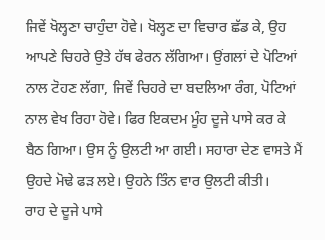ਜਿਵੇਂ ਖੋਲ੍ਹਣਾ ਚਾਹੁੰਦਾ ਹੋਵੇ। ਖੋਲ੍ਹਣ ਦਾ ਵਿਚਾਰ ਛੱਡ ਕੇ, ਉਹ ਆਪਣੇ ਚਿਹਰੇ ਉਤੇ ਹੱਥ ਫੇਰਨ ਲੱਗਿਆ। ਉਂਗਲਾਂ ਦੇ ਪੋਟਿਆਂ ਨਾਲ ਟੋਹਣ ਲੱਗਾ, ਜਿਵੇਂ ਚਿਹਰੇ ਦਾ ਬਦਲਿਆ ਰੰਗ, ਪੋਟਿਆਂ ਨਾਲ ਵੇਖ ਰਿਹਾ ਹੋਵੇ। ਫਿਰ ਇਕਦਮ ਮੂੰਹ ਦੂਜੇ ਪਾਸੇ ਕਰ ਕੇ ਬੈਠ ਗਿਆ। ਉਸ ਨੂੰ ਉਲਟੀ ਆ ਗਈ। ਸਹਾਰਾ ਦੇਣ ਵਾਸਤੇ ਮੈਂ ਉਹਦੇ ਮੋਢੇ ਫੜ ਲਏ। ਉਹਨੇ ਤਿੰਨ ਵਾਰ ਉਲਟੀ ਕੀਤੀ।
ਰਾਹ ਦੇ ਦੂਜੇ ਪਾਸੇ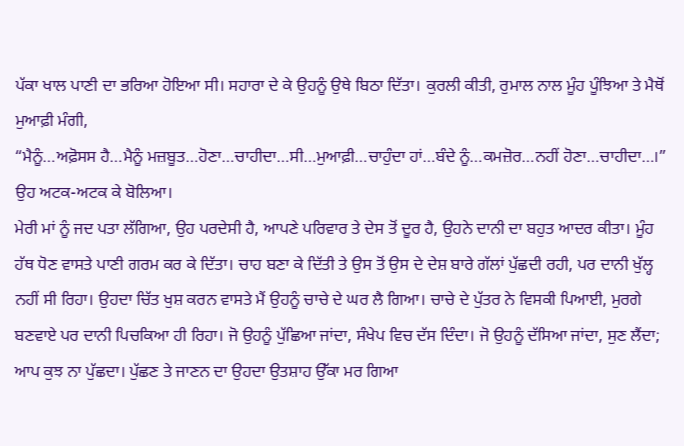ਪੱਕਾ ਖਾਲ ਪਾਣੀ ਦਾ ਭਰਿਆ ਹੋਇਆ ਸੀ। ਸਹਾਰਾ ਦੇ ਕੇ ਉਹਨੂੰ ਉਥੇ ਬਿਠਾ ਦਿੱਤਾ। ਕੁਰਲੀ ਕੀਤੀ, ਰੁਮਾਲ ਨਾਲ ਮੂੰਹ ਪੂੰਝਿਆ ਤੇ ਮੈਥੋਂ ਮੁਆਫ਼ੀ ਮੰਗੀ,
“ਮੈਨੂੰ…ਅਫ਼ੋਸਸ ਹੈ…ਮੈਨੂੰ ਮਜ਼ਬੂਤ…ਹੋਣਾ…ਚਾਹੀਦਾ…ਸੀ…ਮੁਆਫ਼ੀ…ਚਾਹੁੰਦਾ ਹਾਂ…ਬੰਦੇ ਨੂੰ…ਕਮਜ਼ੋਰ…ਨਹੀਂ ਹੋਣਾ…ਚਾਹੀਦਾ…।” ਉਹ ਅਟਕ-ਅਟਕ ਕੇ ਬੋਲਿਆ।
ਮੇਰੀ ਮਾਂ ਨੂੰ ਜਦ ਪਤਾ ਲੱਗਿਆ, ਉਹ ਪਰਦੇਸੀ ਹੈ, ਆਪਣੇ ਪਰਿਵਾਰ ਤੇ ਦੇਸ ਤੋਂ ਦੂਰ ਹੈ, ਉਹਨੇ ਦਾਨੀ ਦਾ ਬਹੁਤ ਆਦਰ ਕੀਤਾ। ਮੂੰਹ ਹੱਥ ਧੋਣ ਵਾਸਤੇ ਪਾਣੀ ਗਰਮ ਕਰ ਕੇ ਦਿੱਤਾ। ਚਾਹ ਬਣਾ ਕੇ ਦਿੱਤੀ ਤੇ ਉਸ ਤੋਂ ਉਸ ਦੇ ਦੇਸ਼ ਬਾਰੇ ਗੱਲਾਂ ਪੁੱਛਦੀ ਰਹੀ, ਪਰ ਦਾਨੀ ਖੁੱਲ੍ਹ ਨਹੀਂ ਸੀ ਰਿਹਾ। ਉਹਦਾ ਚਿੱਤ ਖੁਸ਼ ਕਰਨ ਵਾਸਤੇ ਮੈਂ ਉਹਨੂੰ ਚਾਚੇ ਦੇ ਘਰ ਲੈ ਗਿਆ। ਚਾਚੇ ਦੇ ਪੁੱਤਰ ਨੇ ਵਿਸਕੀ ਪਿਆਈ, ਮੁਰਗੇ ਬਣਵਾਏ ਪਰ ਦਾਨੀ ਪਿਚਕਿਆ ਹੀ ਰਿਹਾ। ਜੋ ਉਹਨੂੰ ਪੁੱਛਿਆ ਜਾਂਦਾ, ਸੰਖੇਪ ਵਿਚ ਦੱਸ ਦਿੰਦਾ। ਜੋ ਉਹਨੂੰ ਦੱਸਿਆ ਜਾਂਦਾ, ਸੁਣ ਲੈਂਦਾ; ਆਪ ਕੁਝ ਨਾ ਪੁੱਛਦਾ। ਪੁੱਛਣ ਤੇ ਜਾਣਨ ਦਾ ਉਹਦਾ ਉਤਸ਼ਾਹ ਉੱਕਾ ਮਰ ਗਿਆ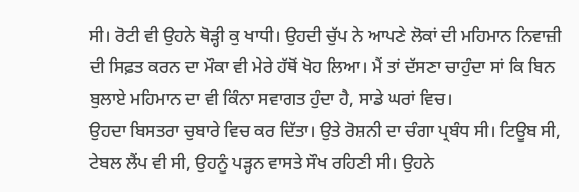ਸੀ। ਰੋਟੀ ਵੀ ਉਹਨੇ ਥੋੜ੍ਹੀ ਕੁ ਖਾਧੀ। ਉਹਦੀ ਚੁੱਪ ਨੇ ਆਪਣੇ ਲੋਕਾਂ ਦੀ ਮਹਿਮਾਨ ਨਿਵਾਜ਼ੀ ਦੀ ਸਿਫ਼ਤ ਕਰਨ ਦਾ ਮੌਕਾ ਵੀ ਮੇਰੇ ਹੱਥੋਂ ਖੋਹ ਲਿਆ। ਮੈਂ ਤਾਂ ਦੱਸਣਾ ਚਾਹੁੰਦਾ ਸਾਂ ਕਿ ਬਿਨ ਬੁਲਾਏ ਮਹਿਮਾਨ ਦਾ ਵੀ ਕਿੰਨਾ ਸਵਾਗਤ ਹੁੰਦਾ ਹੈ, ਸਾਡੇ ਘਰਾਂ ਵਿਚ।
ਉਹਦਾ ਬਿਸਤਰਾ ਚੁਬਾਰੇ ਵਿਚ ਕਰ ਦਿੱਤਾ। ਉਤੇ ਰੋਸ਼ਨੀ ਦਾ ਚੰਗਾ ਪ੍ਰਬੰਧ ਸੀ। ਟਿਊਬ ਸੀ, ਟੇਬਲ ਲੈਂਪ ਵੀ ਸੀ, ਉਹਨੂੰ ਪੜ੍ਹਨ ਵਾਸਤੇ ਸੌਖ ਰਹਿਣੀ ਸੀ। ਉਹਨੇ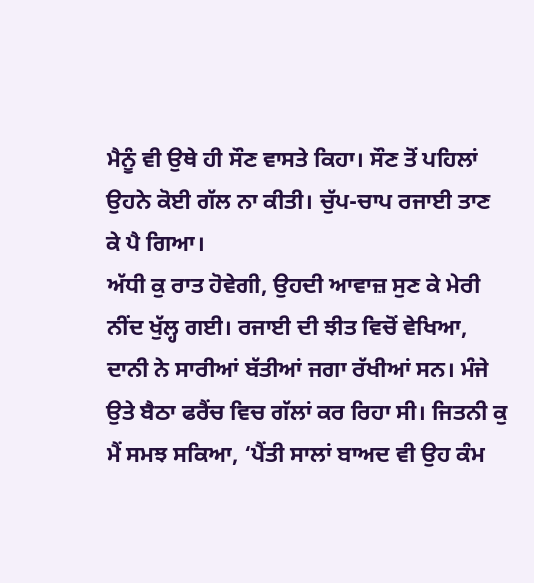ਮੈਨੂੰ ਵੀ ਉਥੇ ਹੀ ਸੌਣ ਵਾਸਤੇ ਕਿਹਾ। ਸੌਣ ਤੋਂ ਪਹਿਲਾਂ ਉਹਨੇ ਕੋਈ ਗੱਲ ਨਾ ਕੀਤੀ। ਚੁੱਪ-ਚਾਪ ਰਜਾਈ ਤਾਣ ਕੇ ਪੈ ਗਿਆ।
ਅੱਧੀ ਕੁ ਰਾਤ ਹੋਵੇਗੀ, ਉਹਦੀ ਆਵਾਜ਼ ਸੁਣ ਕੇ ਮੇਰੀ ਨੀਂਦ ਖੁੱਲ੍ਹ ਗਈ। ਰਜਾਈ ਦੀ ਝੀਤ ਵਿਚੋਂ ਵੇਖਿਆ, ਦਾਨੀ ਨੇ ਸਾਰੀਆਂ ਬੱਤੀਆਂ ਜਗਾ ਰੱਖੀਆਂ ਸਨ। ਮੰਜੇ ਉਤੇ ਬੈਠਾ ਫਰੈਂਚ ਵਿਚ ਗੱਲਾਂ ਕਰ ਰਿਹਾ ਸੀ। ਜਿਤਨੀ ਕੁ ਮੈਂ ਸਮਝ ਸਕਿਆ, ‘ਪੈਂਤੀ ਸਾਲਾਂ ਬਾਅਦ ਵੀ ਉਹ ਕੰਮ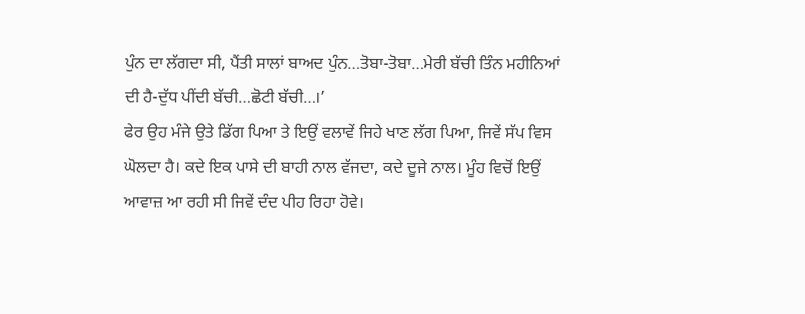ਪੁੰਨ ਦਾ ਲੱਗਦਾ ਸੀ, ਪੈਂਤੀ ਸਾਲਾਂ ਬਾਅਦ ਪੁੰਨ…ਤੋਬਾ-ਤੋਬਾ…ਮੇਰੀ ਬੱਚੀ ਤਿੰਨ ਮਹੀਨਿਆਂ ਦੀ ਹੈ-ਦੁੱਧ ਪੀਂਦੀ ਬੱਚੀ…ਛੋਟੀ ਬੱਚੀ…।’
ਫੇਰ ਉਹ ਮੰਜੇ ਉਤੇ ਡਿੱਗ ਪਿਆ ਤੇ ਇਉਂ ਵਲਾਵੇਂ ਜਿਹੇ ਖਾਣ ਲੱਗ ਪਿਆ, ਜਿਵੇਂ ਸੱਪ ਵਿਸ ਘੋਲਦਾ ਹੈ। ਕਦੇ ਇਕ ਪਾਸੇ ਦੀ ਬਾਹੀ ਨਾਲ ਵੱਜਦਾ, ਕਦੇ ਦੂਜੇ ਨਾਲ। ਮੂੰਹ ਵਿਚੋਂ ਇਉਂ ਆਵਾਜ਼ ਆ ਰਹੀ ਸੀ ਜਿਵੇਂ ਦੰਦ ਪੀਹ ਰਿਹਾ ਹੋਵੇ।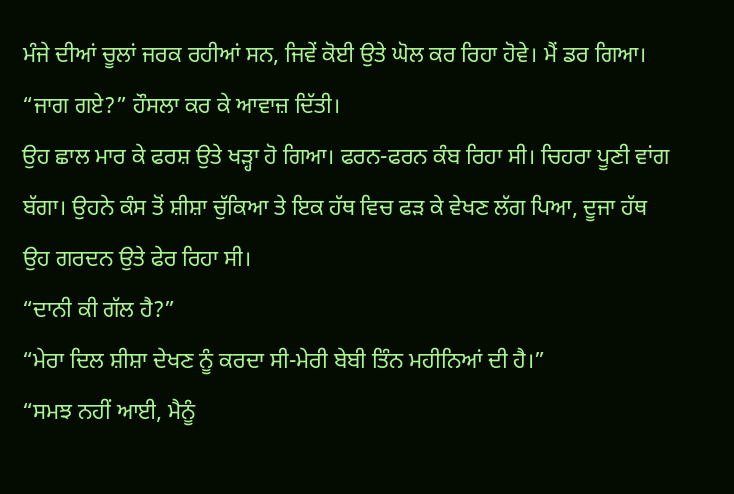ਮੰਜੇ ਦੀਆਂ ਚੂਲਾਂ ਜਰਕ ਰਹੀਆਂ ਸਨ, ਜਿਵੇਂ ਕੋਈ ਉਤੇ ਘੋਲ ਕਰ ਰਿਹਾ ਹੋਵੇ। ਮੈਂ ਡਰ ਗਿਆ।
“ਜਾਗ ਗਏ?” ਹੌਸਲਾ ਕਰ ਕੇ ਆਵਾਜ਼ ਦਿੱਤੀ।
ਉਹ ਛਾਲ ਮਾਰ ਕੇ ਫਰਸ਼ ਉਤੇ ਖੜ੍ਹਾ ਹੋ ਗਿਆ। ਫਰਨ-ਫਰਨ ਕੰਬ ਰਿਹਾ ਸੀ। ਚਿਹਰਾ ਪੂਣੀ ਵਾਂਗ ਬੱਗਾ। ਉਹਨੇ ਕੰਸ ਤੋਂ ਸ਼ੀਸ਼ਾ ਚੁੱਕਿਆ ਤੇ ਇਕ ਹੱਥ ਵਿਚ ਫੜ ਕੇ ਵੇਖਣ ਲੱਗ ਪਿਆ, ਦੂਜਾ ਹੱਥ ਉਹ ਗਰਦਨ ਉਤੇ ਫੇਰ ਰਿਹਾ ਸੀ।
“ਦਾਨੀ ਕੀ ਗੱਲ ਹੈ?”
“ਮੇਰਾ ਦਿਲ ਸ਼ੀਸ਼ਾ ਦੇਖਣ ਨੂੰ ਕਰਦਾ ਸੀ-ਮੇਰੀ ਬੇਬੀ ਤਿੰਨ ਮਹੀਨਿਆਂ ਦੀ ਹੈ।”
“ਸਮਝ ਨਹੀਂ ਆਈ, ਮੈਨੂੰ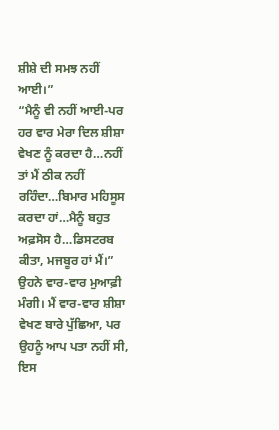ਸ਼ੀਸ਼ੇ ਦੀ ਸਮਝ ਨਹੀਂ ਆਈ।”
“ਮੈਨੂੰ ਵੀ ਨਹੀਂ ਆਈ-ਪਰ ਹਰ ਵਾਰ ਮੇਰਾ ਦਿਲ ਸ਼ੀਸ਼ਾ ਵੇਖਣ ਨੂੰ ਕਰਦਾ ਹੈ…ਨਹੀਂ ਤਾਂ ਮੈਂ ਠੀਕ ਨਹੀਂ ਰਹਿੰਦਾ…ਬਿਮਾਰ ਮਹਿਸੂਸ ਕਰਦਾ ਹਾਂ…ਮੈਨੂੰ ਬਹੁਤ ਅਫ਼ਸੋਸ ਹੈ…ਡਿਸਟਰਬ ਕੀਤਾ, ਮਜਬੂਰ ਹਾਂ ਮੈਂ।” ਉਹਨੇ ਵਾਰ-ਵਾਰ ਮੁਆਫ਼ੀ ਮੰਗੀ। ਮੈਂ ਵਾਰ-ਵਾਰ ਸ਼ੀਸ਼ਾ ਵੇਖਣ ਬਾਰੇ ਪੁੱਛਿਆ, ਪਰ ਉਹਨੂੰ ਆਪ ਪਤਾ ਨਹੀਂ ਸੀ, ਇਸ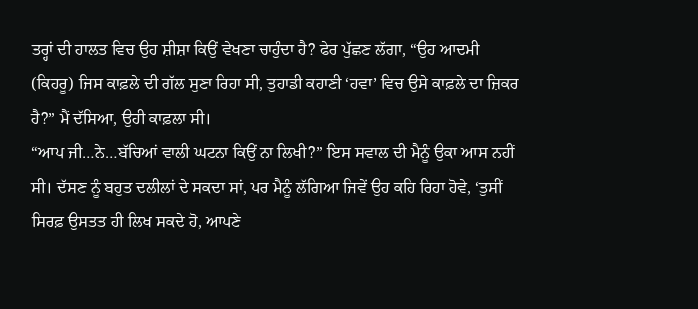ਤਰ੍ਹਾਂ ਦੀ ਹਾਲਤ ਵਿਚ ਉਹ ਸ਼ੀਸ਼ਾ ਕਿਉਂ ਵੇਖਣਾ ਚਾਹੁੰਦਾ ਹੈ? ਫੇਰ ਪੁੱਛਣ ਲੱਗਾ, “ਉਹ ਆਦਮੀ (ਕਿਹਰੂ) ਜਿਸ ਕਾਫ਼ਲੇ ਦੀ ਗੱਲ ਸੁਣਾ ਰਿਹਾ ਸੀ, ਤੁਹਾਡੀ ਕਹਾਣੀ ‘ਹਵਾ’ ਵਿਚ ਉਸੇ ਕਾਫ਼ਲੇ ਦਾ ਜ਼ਿਕਰ ਹੈ?” ਮੈਂ ਦੱਸਿਆ, ਉਹੀ ਕਾਫ਼ਲਾ ਸੀ।
“ਆਪ ਜੀ…ਨੇ…ਬੱਚਿਆਂ ਵਾਲੀ ਘਟਨਾ ਕਿਉਂ ਨਾ ਲਿਖੀ?” ਇਸ ਸਵਾਲ ਦੀ ਮੈਨੂੰ ਉਕਾ ਆਸ ਨਹੀਂ ਸੀ। ਦੱਸਣ ਨੂੰ ਬਹੁਤ ਦਲੀਲਾਂ ਦੇ ਸਕਦਾ ਸਾਂ, ਪਰ ਮੈਨੂੰ ਲੱਗਿਆ ਜਿਵੇਂ ਉਹ ਕਹਿ ਰਿਹਾ ਹੋਵੇ, ‘ਤੁਸੀਂ ਸਿਰਫ਼ ਉਸਤਤ ਹੀ ਲਿਖ ਸਕਦੇ ਹੋ, ਆਪਣੇ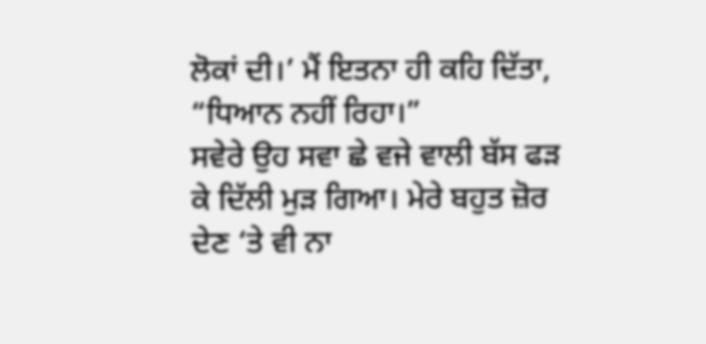ਲੋਕਾਂ ਦੀ।’ ਮੈਂ ਇਤਨਾ ਹੀ ਕਹਿ ਦਿੱਤਾ, “ਧਿਆਨ ਨਹੀਂ ਰਿਹਾ।”
ਸਵੇਰੇ ਉਹ ਸਵਾ ਛੇ ਵਜੇ ਵਾਲੀ ਬੱਸ ਫੜ ਕੇ ਦਿੱਲੀ ਮੁੜ ਗਿਆ। ਮੇਰੇ ਬਹੁਤ ਜ਼ੋਰ ਦੇਣ ‘ਤੇ ਵੀ ਨਾ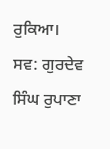ਰੁਕਿਆ।
ਸਵ: ਗੁਰਦੇਵ ਸਿੰਘ ਰੁਪਾਣਾ